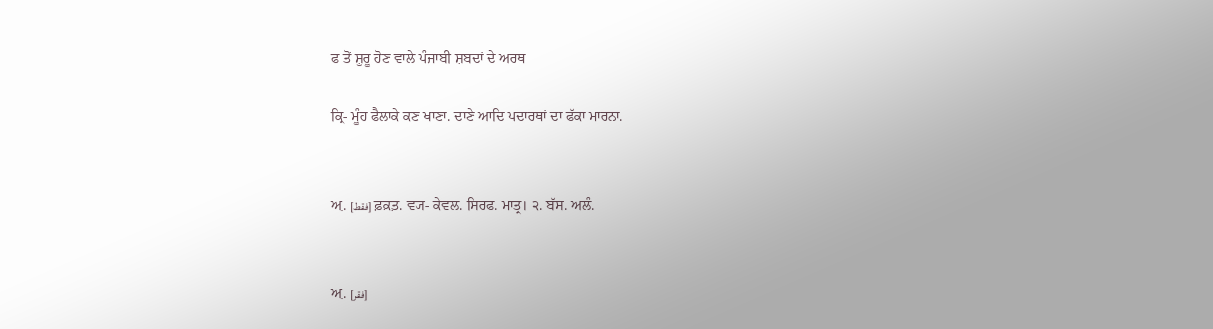ਫ ਤੋਂ ਸ਼ੁਰੂ ਹੋਣ ਵਾਲੇ ਪੰਜਾਬੀ ਸ਼ਬਦਾਂ ਦੇ ਅਰਥ

ਕ੍ਰਿ- ਮੂੰਹ ਫੈਲਾਕੇ ਕਣ ਖਾਣਾ. ਦਾਣੇ ਆਦਿ ਪਦਾਰਥਾਂ ਦਾ ਫੱਕਾ ਮਾਰਨਾ.


ਅ਼. [فقط] ਫ਼ਕ਼ਤ਼. ਵ੍ਯ- ਕੇਵਲ. ਸਿਰਫ. ਮਾਤ੍ਰ। ੨. ਬੱਸ. ਅਲੰ.


ਅ਼. [فقر]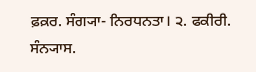ਫ਼ਕ਼ਰ. ਸੰਗ੍ਯਾ- ਨਿਰਧਨਤਾ। ੨. ਫਕੀਰੀ. ਸੰਨ੍ਯਾਸ.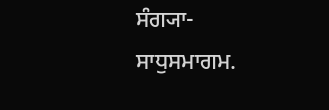ਸੰਗ੍ਯਾ- ਸਾਧੁਸਮਾਗਮ.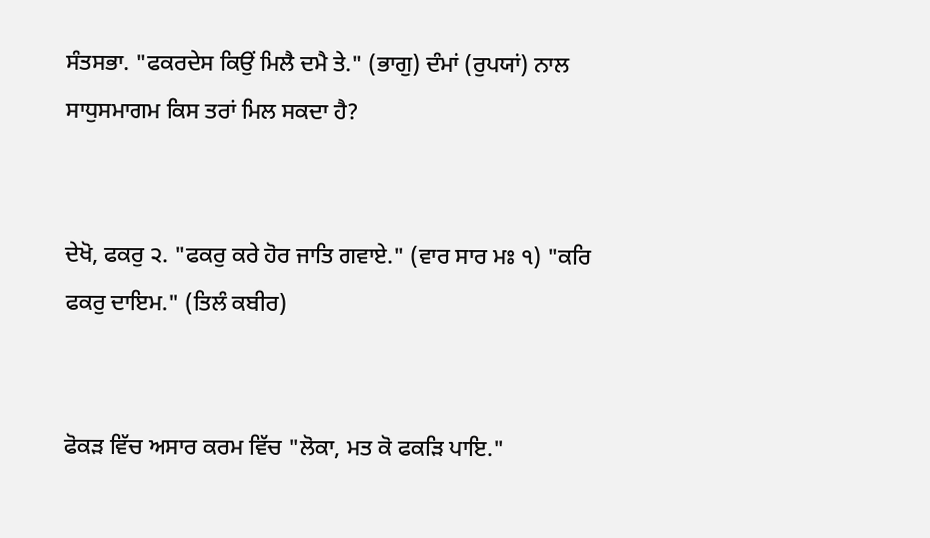ਸੰਤਸਭਾ. "ਫਕਰਦੇਸ ਕਿਉਂ ਮਿਲੈ ਦਮੈ ਤੇ." (ਭਾਗੁ) ਦੰਮਾਂ (ਰੁਪਯਾਂ) ਨਾਲ ਸਾਧੁਸਮਾਗਮ ਕਿਸ ਤਰਾਂ ਮਿਲ ਸਕਦਾ ਹੈ?


ਦੇਖੋ, ਫਕਰੁ ੨. "ਫਕਰੁ ਕਰੇ ਹੋਰ ਜਾਤਿ ਗਵਾਏ." (ਵਾਰ ਸਾਰ ਮਃ ੧) "ਕਰਿ ਫਕਰੁ ਦਾਇਮ." (ਤਿਲੰ ਕਬੀਰ)


ਫੋਕੜ ਵਿੱਚ ਅਸਾਰ ਕਰਮ ਵਿੱਚ "ਲੋਕਾ, ਮਤ ਕੋ ਫਕੜਿ ਪਾਇ."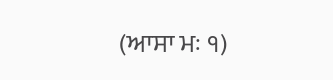(ਆਸਾ ਮਃ ੧)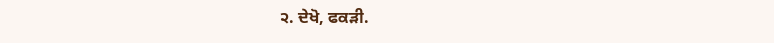੨. ਦੇਖੋ, ਫਕੜੀ.